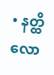• နတ္ထိလော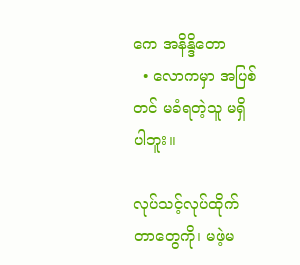ကေ အနိန္ဒိတော
  • လောကမှာ အပြစ်တင် မခံရတဲ့သူ မရှိပါဘူး။

လုပ်သင့်လုပ်ထိုက်တာတွေကို၊ မဖဲ့မ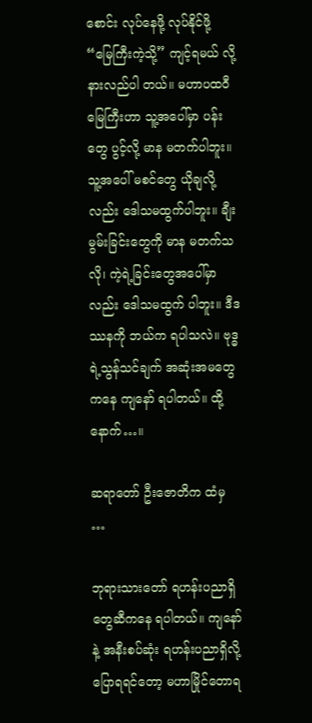စောင်း လုပ်နေဖို့ လုပ်နိုင်ဖို့ “မြေကြီးကဲ့သို့” ကျင့်ရမယ် လို့ နားလည်ပါ တယ်။ မဟာပထဝီမြေကြီးဟာ သူ့အပေါ်မှာ ပန်းတွေ ပွင့်လို့ မာန မတက်ပါဘူး။ သူ့အပေါ် မစင်တွေ ယိုချလို့ လည်း ဒေါသမထွက်ပါဘူး။ ချီးမွမ်းခြင်းတွေကို မာန မတက်သလို၊ ကဲ့ရဲ့ခြင်းတွေအပေါ်မှာလည်း ဒေါသမထွက် ပါဘူး။ ဒီဒဿနကို ဘယ်က ရပါသလဲ။ ဗုဒ္ဓရဲ့သွန်သင်ချက် အဆုံးအမတွေကနေ ကျနော် ရပါတယ်။ ထို့နောက်…။

ဆရာတော် ဦးဇောတိက ထံမှ …

ဘုရားသားတော် ရဟန်းပညာရှိတွေဆီကနေ ရပါတယ်။ ကျနော်နဲ့ အနီးစပ်ဆုံး ရဟန်းပညာရှိလို့ ပြောရရင်တော့ မဟာမြိုင်တောရ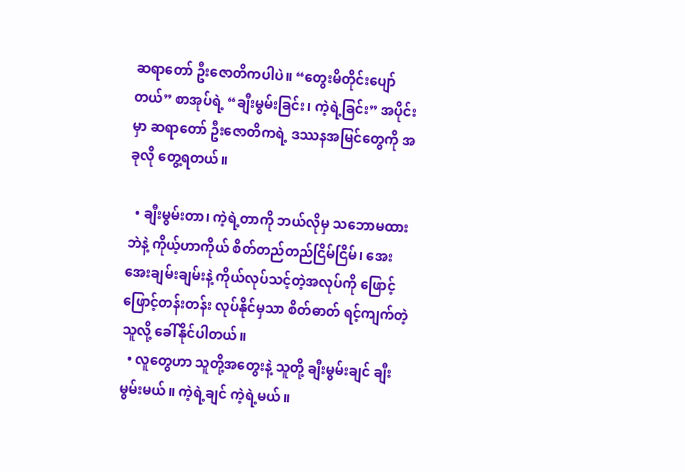ဆရာတော် ဦးဇောတိကပါပဲ။ “တွေးမိတိုင်းပျော်တယ်” စာအုပ်ရဲ့ “ချီးမွမ်းခြင်း၊ ကဲ့ရဲ့ခြင်း” အပိုင်းမှာ ဆရာတော် ဦးဇောတိကရဲ့ ဒဿနအမြင်တွေကို အခုလို တွေ့ရတယ်။

  • ချီးမွမ်းတာ၊ ကဲ့ရဲ့တာကို ဘယ်လိုမှ သဘောမထားဘဲနဲ့ ကိုယ့်ဟာကိုယ် စိတ်တည်တည်ငြိမ်ငြိမ်၊ အေးအေးချမ်းချမ်းနဲ့ ကိုယ်လုပ်သင့်တဲ့အလုပ်ကို ဖြောင့်ဖြောင့်တန်းတန်း လုပ်နိုင်မှသာ စိတ်ဓာတ် ရင့်ကျက်တဲ့သူလို့ ခေါ်နိုင်ပါတယ်။
  • လူတွေဟာ သူတို့အတွေးနဲ့ သူတို့ ချီးမွမ်းချင် ချီးမွမ်းမယ်။ ကဲ့ရဲ့ချင် ကဲ့ရဲ့မယ်။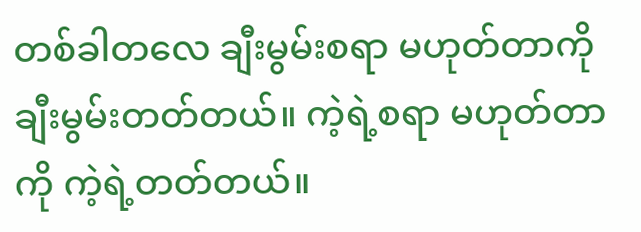တစ်ခါတလေ ချီးမွမ်းစရာ မဟုတ်တာကို ချီးမွမ်းတတ်တယ်။ ကဲ့ရဲ့စရာ မဟုတ်တာကို ကဲ့ရဲ့တတ်တယ်။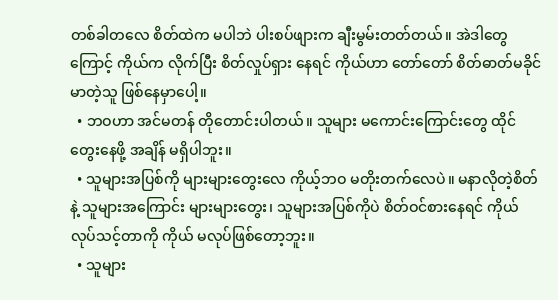တစ်ခါတလေ စိတ်ထဲက မပါဘဲ ပါးစပ်ဖျားက ချီးမွမ်းတတ်တယ်။ အဲဒါတွေကြောင့် ကိုယ်က လိုက်ပြီး စိတ်လှုပ်ရှား နေရင် ကိုယ်ဟာ တော်တော် စိတ်ဓာတ်မခိုင်မာတဲ့သူ ဖြစ်နေမှာပေါ့။
  • ဘဝဟာ အင်မတန် တိုတောင်းပါတယ်။ သူများ မကောင်းကြောင်းတွေ ထိုင်တွေးနေဖို့ အချိန် မရှိပါဘူး။
  • သူများအပြစ်ကို များများတွေးလေ ကိုယ့်ဘဝ မတိုးတက်လေပဲ။ မနာလိုတဲ့စိတ်နဲ့ သူများအကြောင်း များများတွေး၊ သူများအပြစ်ကိုပဲ စိတ်ဝင်စားနေရင် ကိုယ်လုပ်သင့်တာကို ကိုယ် မလုပ်ဖြစ်တော့ဘူး။
  • သူများ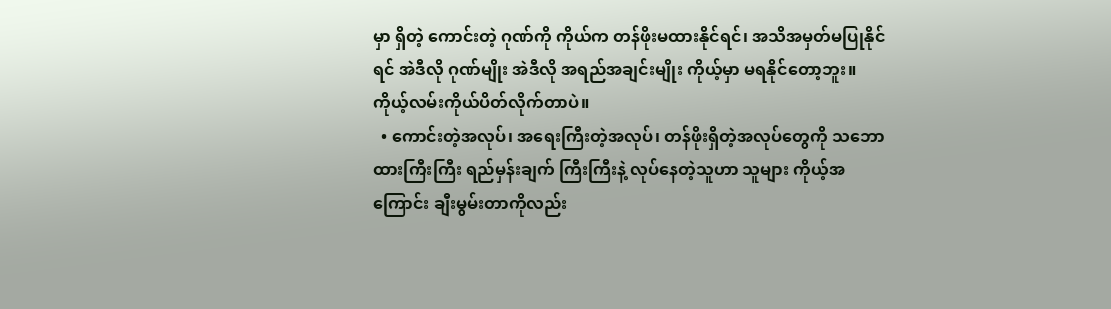မှာ ရှိတဲ့ ကောင်းတဲ့ ဂုဏ်ကို ကိုယ်က တန်ဖိုးမထားနိုင်ရင်၊ အသိအမှတ်မပြုနိုင်ရင် အဲဒီလို ဂုဏ်မျိုး အဲဒီလို အရည်အချင်းမျိုး ကိုယ့်မှာ မရနိုင်တော့ဘူး။ ကိုယ့်လမ်းကိုယ်ပိတ်လိုက်တာပဲ။
  • ကောင်းတဲ့အလုပ်၊ အရေးကြီးတဲ့အလုပ်၊ တန်ဖိုးရှိတဲ့အလုပ်‌တွေကို သဘောထားကြီးကြီး ရည်မှန်းချက် ကြီးကြီးနဲ့ လုပ်နေတဲ့သူဟာ သူများ ကိုယ့်အကြောင်း ချီးမွမ်းတာကိုလည်း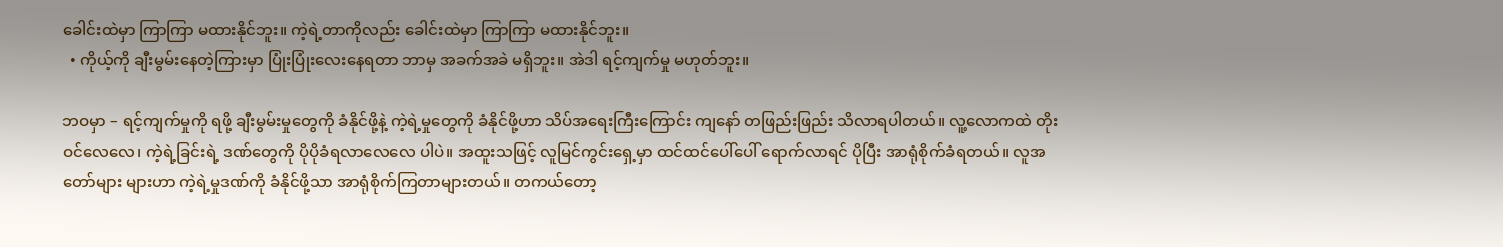ခေါင်းထဲမှာ ကြာကြာ မထားနိုင်ဘူး။ ကဲ့ရဲ့တာကိုလည်း ခေါင်းထဲမှာ ကြာကြာ မထားနိုင်ဘူး။
  • ကိုယ့်ကို ချီးမွမ်းနေတဲ့ကြားမှာ ပြုံးပြုံးလေးနေရတာ ဘာမှ အခက်အခဲ မရှိဘူး။ အဲဒါ ရင့်ကျက်မှု မဟုတ်ဘူး။

ဘဝမှာ – ရင့်ကျက်မှုကို ရဖို့ ချီးမွမ်းမှုတွေကို ခံနိုင်ဖို့နဲ့ ကဲ့ရဲ့မှုတွေကို ခံနိုင်ဖို့ဟာ သိပ်အရေးကြီးကြောင်း ကျနော် တဖြည်းဖြည်း သိလာရပါတယ်။ လူ့လောကထဲ တိုးဝင်လေလေ၊ ကဲ့ရဲ့ခြင်းရဲ့ ဒဏ်တွေကို ပိုပိုခံရလာလေလေ ပါပဲ။ အထူးသဖြင့် လူမြင်ကွင်းရှေ့မှာ ထင်ထင်ပေါ်ပေါ် ရောက်လာရင် ပိုပြီး အာရုံစိုက်ခံရတယ်။ လူအတော်များ များဟာ ကဲ့ရဲ့မှုဒဏ်ကို ခံနိုင်ဖို့သာ အာရုံစိုက်ကြတာများတယ်။ တကယ်တော့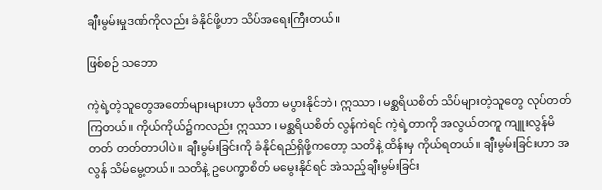ချီးမွမ်းမှုဒဏ်ကိုလည်း ခံနိုင်ဖို့ဟာ သိပ်အရေးကြီးတယ်။

ဖြစ်စဉ် သဘော

ကဲ့ရဲ့တဲ့သူတွေအတော်များများဟာ မုဒိတာ မပွားနိုင်ဘဲ၊ ဣဿာ ၊ မစ္ဆရိယစိတ် သိပ်များတဲ့သူတွေ လုပ်တတ် ကြတယ်။ ကိုယ်ကိုယ်၌ကလည်း ဣဿာ ၊ မစ္ဆရိယစိတ် လွန်ကဲရင် ကဲ့ရဲ့တာကို အလွယ်တကူ ကျူးလွန်မိတတ် တတ်တာပါပဲ။ ချီးမွမ်းခြင်းကို ခံနိုင်ရည်ရှိဖို့ကတော့ သတိနဲ့ ထိန်းမှ ကိုယ်ရတယ်။ ချီးမွမ်းခြင်းဟာ အလွန် သိမ်မွေ့တယ်။ သတိနဲ့ ဥပေက္ခာစိတ် မမွေးနိုင်ရင် အဲသည့်ချီးမွမ်းခြင်း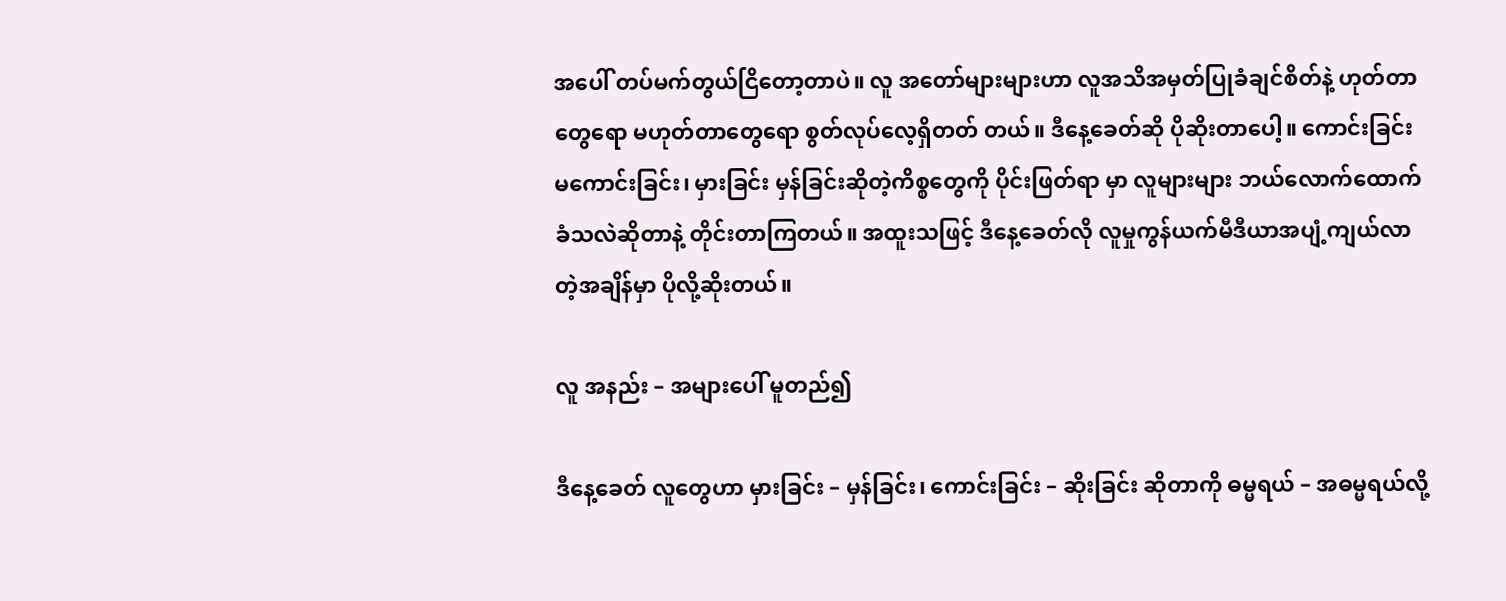အပေါ် တပ်မက်တွယ်ငြိတော့တာပဲ။ လူ အတော်များများဟာ လူအသိအမှတ်ပြုခံချင်စိတ်နဲ့ ဟုတ်တာတွေရော မဟုတ်တာတွေရော စွတ်လုပ်လေ့ရှိတတ် တယ်။ ဒီနေ့ခေတ်ဆို ပိုဆိုးတာပေါ့။ ကောင်းခြင်း မကောင်းခြင်း၊ မှားခြင်း မှန်ခြင်းဆိုတဲ့ကိစ္စတွေကို ပိုင်းဖြတ်ရာ မှာ လူများများ ဘယ်လောက်ထောက်ခံသလဲဆိုတာနဲ့ တိုင်းတာကြတယ်။ အထူးသဖြင့် ဒီနေ့ခေတ်လို လူမှုကွန်ယက်မီဒီယာအပျံ့ကျယ်လာတဲ့အချိန်မှာ ပိုလို့ဆိုးတယ်။

လူ အနည်း – အများပေါ် မူတည်၍

ဒီနေ့ခေတ် လူတွေဟာ မှားခြင်း – မှန်ခြင်း၊ ကောင်းခြင်း – ဆိုးခြင်း ဆိုတာကို ဓမ္မရယ် – အဓမ္မရယ်လို့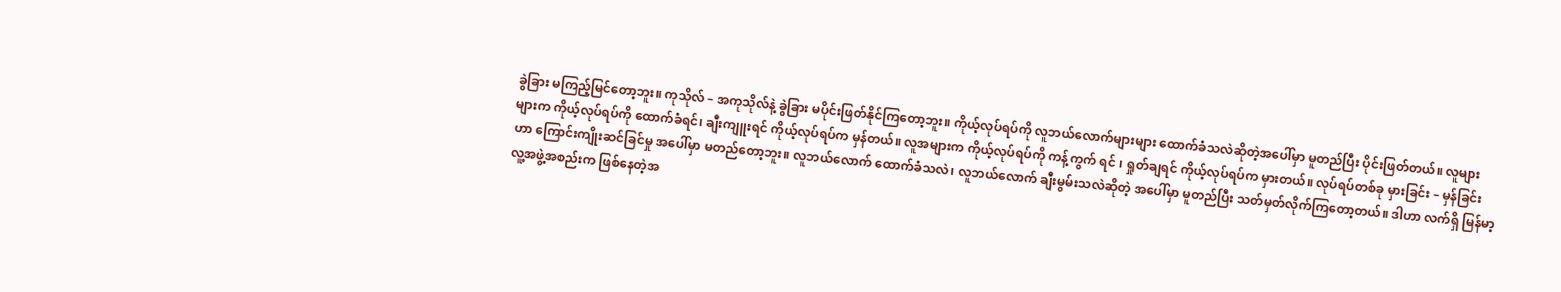ခွဲခြား မကြည့်မြင်တော့ဘူး။ ကုသိုလ် – အကုသိုလ်နဲ့ ခွဲခြား မပိုင်းဖြတ်နိုင်ကြတော့ဘူး။ ကိုယ့်လုပ်ရပ်ကို လူဘယ်လောက်များများ ထောက်ခံသလဲဆိုတဲ့အပေါ်မှာ မူတည်ပြီး ပိုင်းဖြတ်တယ်။ လူများများက ကိုယ့်လုပ်ရပ်ကို ထောက်ခံရင်၊ ချီးကျူးရင် ကိုယ့်လုပ်ရပ်က မှန်တယ်။ လူအများက ကိုယ့်လုပ်ရပ်ကို ကန့်ကွက် ရင် ၊ ရှုတ်ချရင် ကိုယ့်လုပ်ရပ်က မှားတယ်။ လုပ်ရပ်တစ်ခု မှားခြင်း – မှန်ခြင်းဟာ ကြောင်းကျိုးဆင်ခြင်မှု အပေါ်မှာ မတည်တော့ဘူး။ လူဘယ်လောက် ထောက်ခံသလဲ၊ လူဘယ်လောက် ချီးမွမ်းသလဲဆိုတဲ့ အပေါ်မှာ မူတည်ပြီး သတ်မှတ်လိုက်ကြတော့တယ်။ ဒါဟာ လက်ရှိ မြန်မာ့လူ့အဖွဲ့အစည်းက ဖြစ်နေတဲ့အ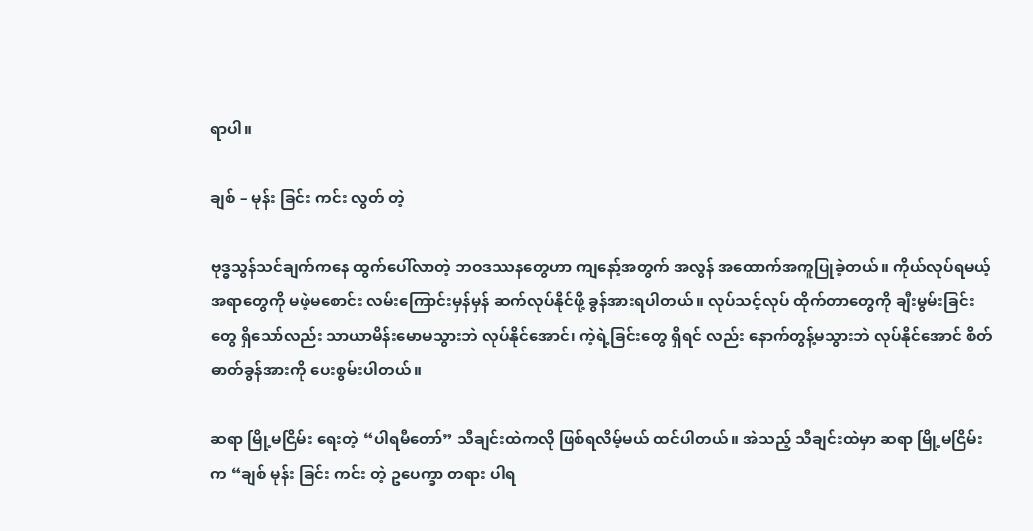ရာပါ။

ချစ် – မုန်း ခြင်း ကင်း လွတ် တဲ့

ဗုဒ္ဓသွန်သင်ချက်ကနေ ထွက်ပေါ်လာတဲ့ ဘဝဒဿနတွေဟာ ကျနော့်အတွက် အလွန် အထောက်အကူပြုခဲ့တယ်။ ကိုယ်လုပ်ရမယ့်အရာတွေကို မဖဲ့မစောင်း လမ်းကြောင်းမှန်မှန် ဆက်လုပ်နိုင်ဖို့ ခွန်အားရပါတယ်။ လုပ်သင့်လုပ် ထိုက်တာတွေကို ချီးမွမ်းခြင်းတွေ ရှိသော်လည်း သာယာမိန်းမောမသွားဘဲ လုပ်နိုင်အောင်၊ ကဲ့ရဲ့ခြင်း‌တွေ ရှိရင် လည်း နောက်တွန့်မသွားဘဲ လုပ်နိုင်အောင် စိတ်ဓာတ်ခွန်အားကို ပေးစွမ်းပါတယ်။

ဆရာ မြို့မငြိမ်း ရေးတဲ့ “ပါရမီတော်” သီချင်းထဲကလို ဖြစ်ရလိမ့်မယ် ထင်ပါတယ်။ အဲသည့် သီချင်းထဲမှာ ဆရာ မြို့မငြိမ်းက “ချစ် မုန်း ခြင်း ကင်း တဲ့ ဥပေက္ခာ တရား ပါရ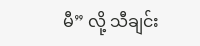မီ” လို့ သီချင်း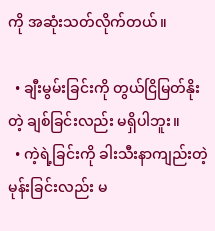ကို အဆုံးသတ်လိုက်တယ်။

  • ချီးမွမ်းခြင်းကို တွယ်ငြိမြတ်နိုးတဲ့ ချစ်ခြင်းလည်း မရှိပါဘူး။
  • ကဲ့ရဲ့ခြင်းကို ခါးသီးနာကျည်းတဲ့ မုန်းခြင်းလည်း မ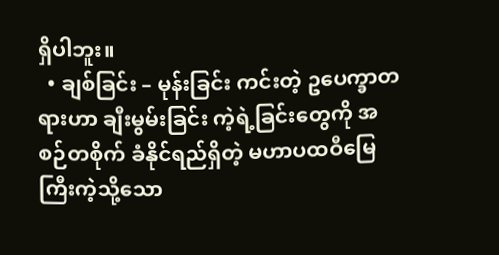ရှိပါဘူး။
  • ချစ်ခြင်း – မုန်းခြင်း ကင်းတဲ့ ဥပေက္ခာတရားဟာ ချီးမွမ်းခြင်း ကဲ့ရဲ့ခြင်းတွေကို အစဉ်တစိုက် ခံနိုင်ရည်ရှိတဲ့ မဟာပထဝီမြေကြီးကဲ့သို့သော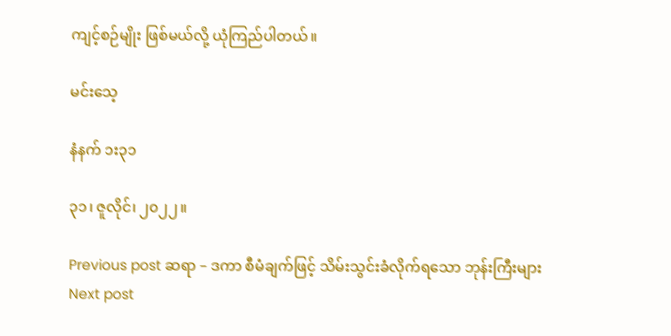ကျင့်စဉ်မျိုး ဖြစ်မယ်လို့ ယုံကြည်ပါတယ်။

မင်းသေ့

နံနက် ၁း၃၁

၃၁၊ ဇူလိုင်၊ ၂၀၂၂။

Previous post ဆရာ – ဒကာ စီမံချက်ဖြင့် သိမ်းသွင်းခံလိုက်ရသော ဘုန်းကြီးများ
Next post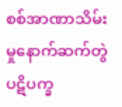စစ်အာဏာသိမ်းမှုနောက်ဆက်တွဲ ပဋိပက္ခ